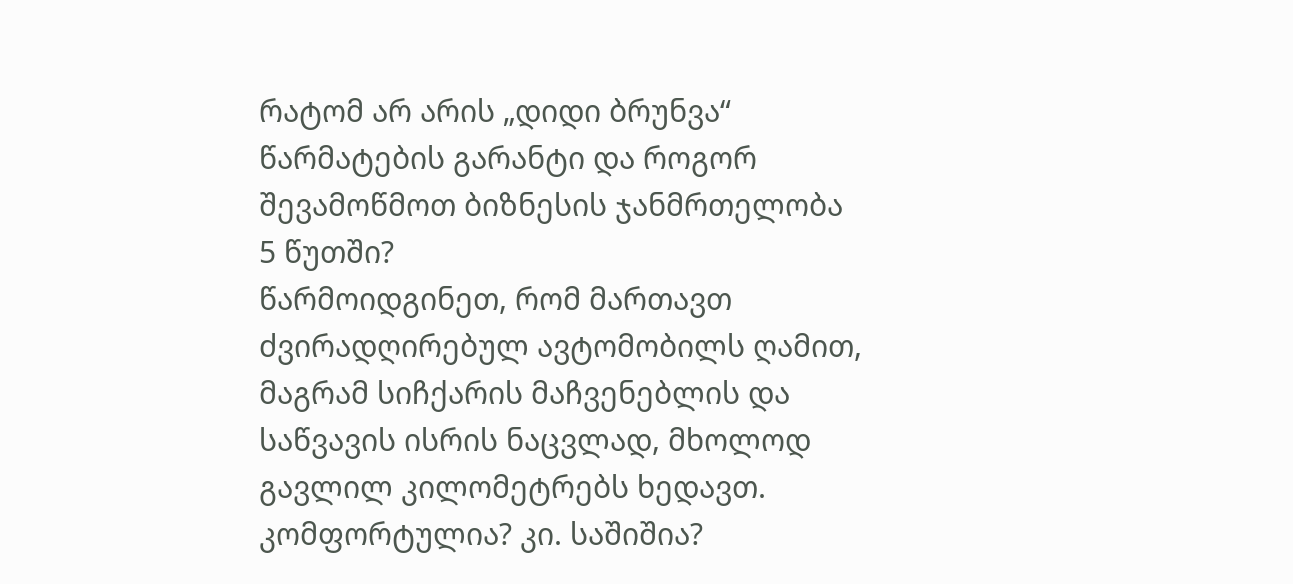რატომ არ არის „დიდი ბრუნვა“ წარმატების გარანტი და როგორ შევამოწმოთ ბიზნესის ჯანმრთელობა 5 წუთში?
წარმოიდგინეთ, რომ მართავთ ძვირადღირებულ ავტომობილს ღამით, მაგრამ სიჩქარის მაჩვენებლის და საწვავის ისრის ნაცვლად, მხოლოდ გავლილ კილომეტრებს ხედავთ. კომფორტულია? კი. საშიშია?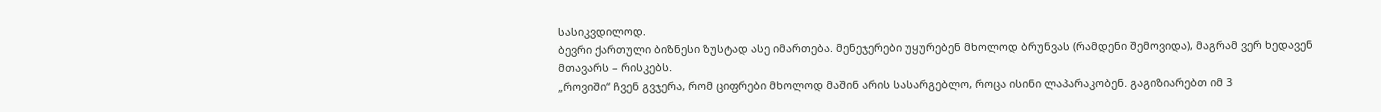სასიკვდილოდ.
ბევრი ქართული ბიზნესი ზუსტად ასე იმართება. მენეჯერები უყურებენ მხოლოდ ბრუნვას (რამდენი შემოვიდა), მაგრამ ვერ ხედავენ მთავარს – რისკებს.
„როვიში“ ჩვენ გვჯერა, რომ ციფრები მხოლოდ მაშინ არის სასარგებლო, როცა ისინი ლაპარაკობენ. გაგიზიარებთ იმ 3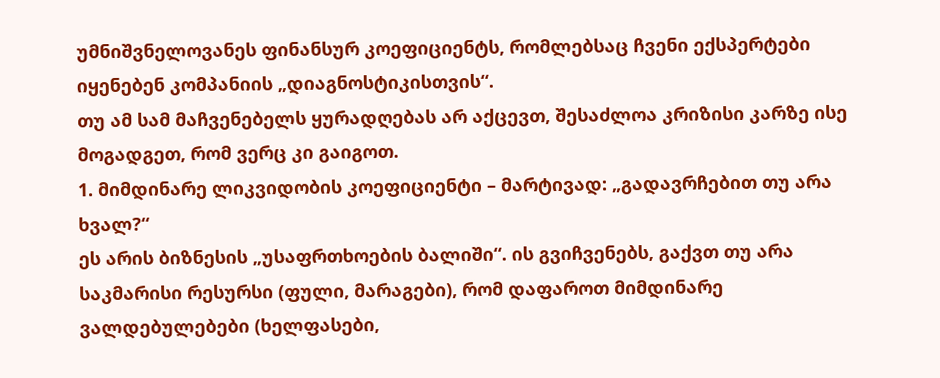უმნიშვნელოვანეს ფინანსურ კოეფიციენტს, რომლებსაც ჩვენი ექსპერტები იყენებენ კომპანიის „დიაგნოსტიკისთვის“.
თუ ამ სამ მაჩვენებელს ყურადღებას არ აქცევთ, შესაძლოა კრიზისი კარზე ისე მოგადგეთ, რომ ვერც კი გაიგოთ.
1. მიმდინარე ლიკვიდობის კოეფიციენტი – მარტივად: „გადავრჩებით თუ არა ხვალ?“
ეს არის ბიზნესის „უსაფრთხოების ბალიში“. ის გვიჩვენებს, გაქვთ თუ არა საკმარისი რესურსი (ფული, მარაგები), რომ დაფაროთ მიმდინარე ვალდებულებები (ხელფასები,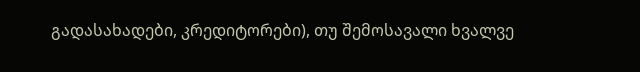გადასახადები, კრედიტორები), თუ შემოსავალი ხვალვე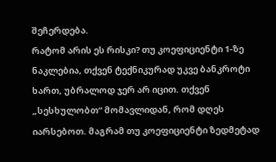შეჩერდება.
რატომ არის ეს რისკი? თუ კოეფიციენტი 1-ზე ნაკლებია, თქვენ ტექნიკურად უკვე ბანკროტი ხართ, უბრალოდ ჯერ არ იცით. თქვენ „სესხულობთ“ მომავლიდან, რომ დღეს იარსებოთ. მაგრამ თუ კოეფიციენტი ზედმეტად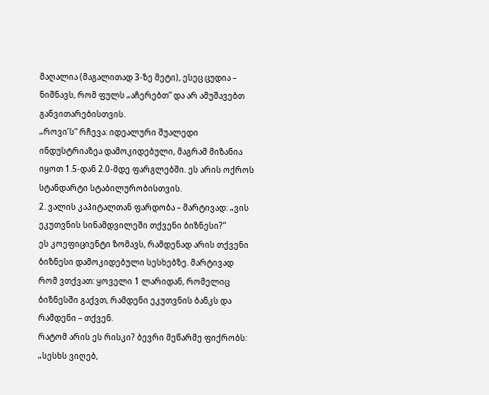მაღალია (მაგალითად 3-ზე მეტი), ესეც ცუდია – ნიშნავს, რომ ფულს „აჩერებთ“ და არ ამუშავებთ განვითარებისთვის.
„როვი’ს“ რჩევა: იდეალური შუალედი ინდუსტრიაზეა დამოკიდებული, მაგრამ მიზანია იყოთ 1.5-დან 2.0-მდე ფარგლებში. ეს არის ოქროს სტანდარტი სტაბილურობისთვის.
2. ვალის კაპიტალთან ფარდობა – მარტივად: „ვის ეკუთვნის სინამდვილეში თქვენი ბიზნესი?“
ეს კოეფიციენტი ზომავს, რამდენად არის თქვენი ბიზნესი დამოკიდებული სესხებზე. მარტივად რომ ვთქვათ: ყოველი 1 ლარიდან, რომელიც ბიზნესში გაქვთ, რამდენი ეკუთვნის ბანკს და რამდენი – თქვენ.
რატომ არის ეს რისკი? ბევრი მეწარმე ფიქრობს: „სესხს ვიღებ,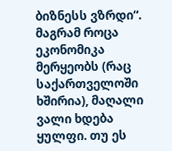ბიზნესს ვზრდი“. მაგრამ როცა ეკონომიკა მერყეობს (რაც საქართველოში ხშირია), მაღალი ვალი ხდება ყულფი. თუ ეს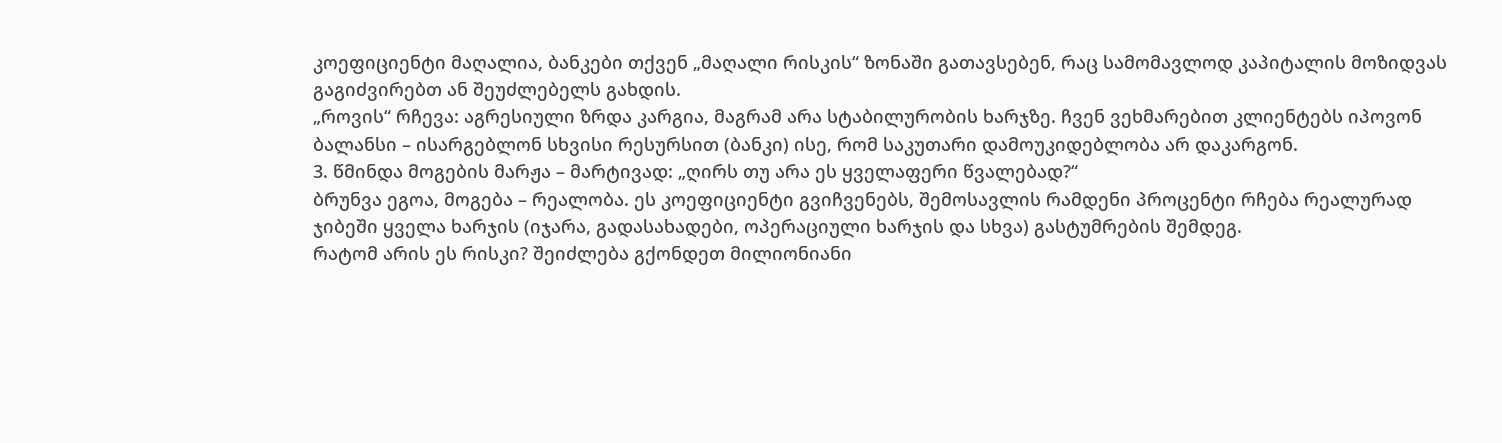კოეფიციენტი მაღალია, ბანკები თქვენ „მაღალი რისკის“ ზონაში გათავსებენ, რაც სამომავლოდ კაპიტალის მოზიდვას გაგიძვირებთ ან შეუძლებელს გახდის.
„როვის“ რჩევა: აგრესიული ზრდა კარგია, მაგრამ არა სტაბილურობის ხარჯზე. ჩვენ ვეხმარებით კლიენტებს იპოვონ ბალანსი – ისარგებლონ სხვისი რესურსით (ბანკი) ისე, რომ საკუთარი დამოუკიდებლობა არ დაკარგონ.
3. წმინდა მოგების მარჟა – მარტივად: „ღირს თუ არა ეს ყველაფერი წვალებად?“
ბრუნვა ეგოა, მოგება – რეალობა. ეს კოეფიციენტი გვიჩვენებს, შემოსავლის რამდენი პროცენტი რჩება რეალურად ჯიბეში ყველა ხარჯის (იჯარა, გადასახადები, ოპერაციული ხარჯის და სხვა) გასტუმრების შემდეგ.
რატომ არის ეს რისკი? შეიძლება გქონდეთ მილიონიანი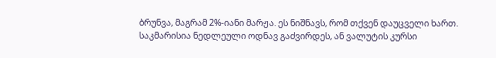ბრუნვა, მაგრამ 2%-იანი მარჟა. ეს ნიშნავს, რომ თქვენ დაუცველი ხართ. საკმარისია ნედლეული ოდნავ გაძვირდეს, ან ვალუტის კურსი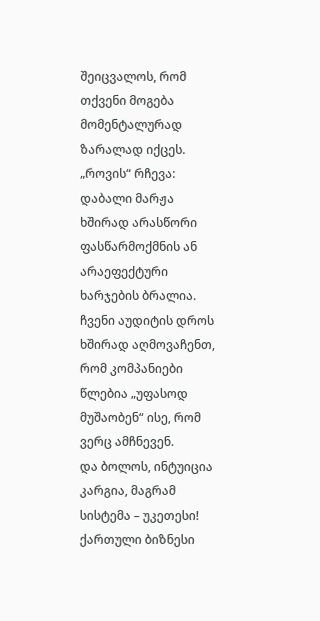შეიცვალოს, რომ თქვენი მოგება მომენტალურად ზარალად იქცეს.
„როვის“ რჩევა: დაბალი მარჟა ხშირად არასწორი ფასწარმოქმნის ან არაეფექტური ხარჯების ბრალია. ჩვენი აუდიტის დროს ხშირად აღმოვაჩენთ, რომ კომპანიები წლებია „უფასოდ მუშაობენ“ ისე, რომ ვერც ამჩნევენ.
და ბოლოს, ინტუიცია კარგია, მაგრამ სისტემა – უკეთესი!
ქართული ბიზნესი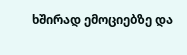ხშირად ემოციებზე და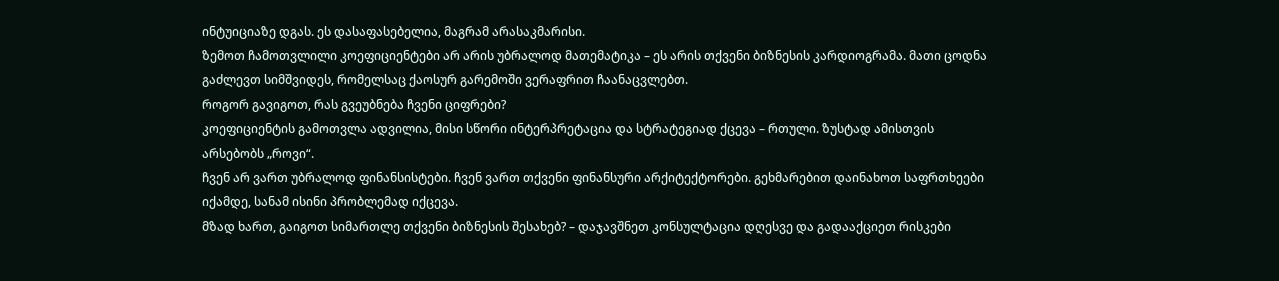ინტუიციაზე დგას. ეს დასაფასებელია, მაგრამ არასაკმარისი.
ზემოთ ჩამოთვლილი კოეფიციენტები არ არის უბრალოდ მათემატიკა – ეს არის თქვენი ბიზნესის კარდიოგრამა. მათი ცოდნა გაძლევთ სიმშვიდეს, რომელსაც ქაოსურ გარემოში ვერაფრით ჩაანაცვლებთ.
როგორ გავიგოთ, რას გვეუბნება ჩვენი ციფრები?
კოეფიციენტის გამოთვლა ადვილია, მისი სწორი ინტერპრეტაცია და სტრატეგიად ქცევა – რთული. ზუსტად ამისთვის არსებობს „როვი“.
ჩვენ არ ვართ უბრალოდ ფინანსისტები. ჩვენ ვართ თქვენი ფინანსური არქიტექტორები. გეხმარებით დაინახოთ საფრთხეები იქამდე, სანამ ისინი პრობლემად იქცევა.
მზად ხართ, გაიგოთ სიმართლე თქვენი ბიზნესის შესახებ? – დაჯავშნეთ კონსულტაცია დღესვე და გადააქციეთ რისკები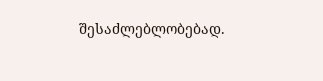შესაძლებლობებად.